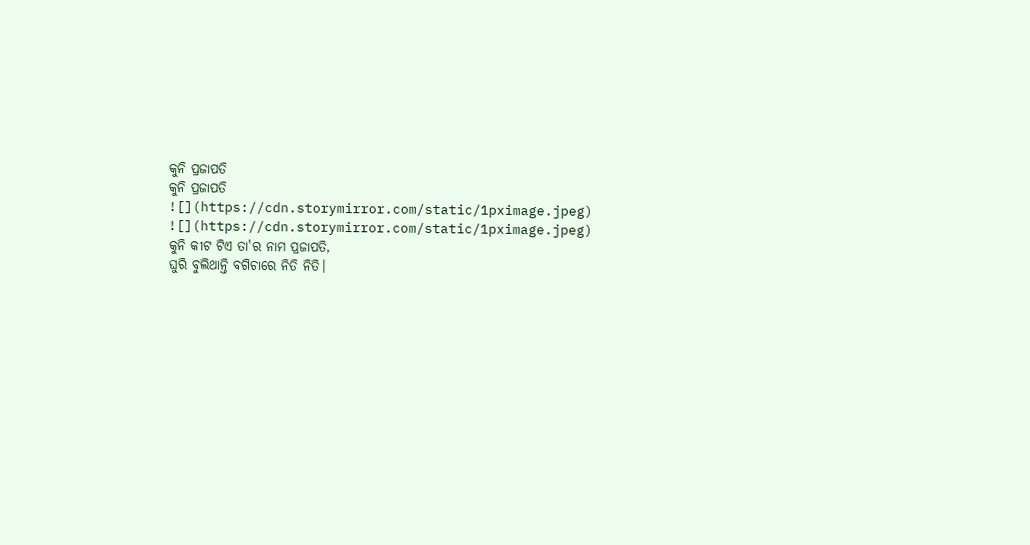କୁନି ପ୍ରଜାପତି
କୁନି ପ୍ରଜାପତି
![](https://cdn.storymirror.com/static/1pximage.jpeg)
![](https://cdn.storymirror.com/static/1pximage.jpeg)
କୁନି କୀଟ ଟିଏ ତା'ର ନାମ ପ୍ରଜାପତି,
ଘୁରି ବୁଲିଥାନ୍ତି ବଗିଚାରେ ନିତି ନିତି।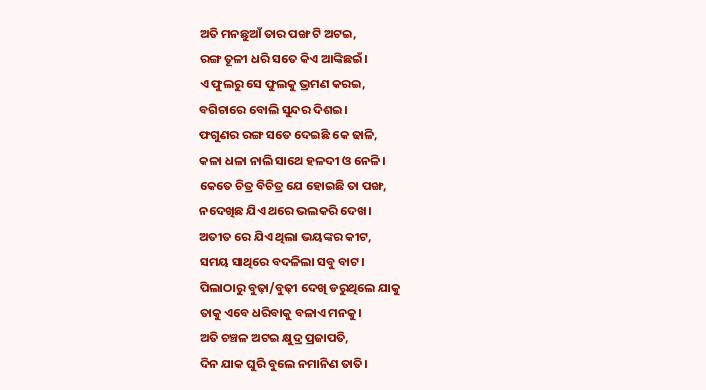ଅତି ମନଛୁଆଁ ତାର ପଙ୍ଖ ଟି ଅଟଇ,
ରଙ୍ଗ ତୂଳୀ ଧରି ସତେ କିଏ ଆଙ୍କିଛଇଁ।
ଏ ଫୁଲରୁ ସେ ଫୁଲକୁ ଭ୍ରମଣ କରଇ,
ବଗିଚାରେ ବୋଲି ସୁନ୍ଦର ଦିଶଇ।
ଫଗୁଣର ରଙ୍ଗ ସତେ ଦେଇଛି କେ ଢାଳି,
କଳା ଧଳା ନାଲି ସାଥେ ହଳଦୀ ଓ ନେଳି।
କେତେ ଚିତ୍ର ବିଚିତ୍ର ଯେ ହୋଇଛି ତା ପଙ୍ଖ,
ନଦେଖିଛ ଯିଏ ଥରେ ଭଲକରି ଦେଖ।
ଅତୀତ ରେ ଯିଏ ଥିଲା ଭୟଙ୍କର କୀଟ,
ସମୟ ସାଥିରେ ବଦଳିଲା ସବୁ ବାଟ।
ପିଲାଠାରୁ ବୁଢ଼ା/ବୁଢ଼ୀ ଦେଖି ଡରୁଥିଲେ ଯାକୁ
ତାକୁ ଏବେ ଧରିବାକୁ ବଳାଏ ମନକୁ।
ଅତି ଚଞ୍ଚଳ ଅଟଇ କ୍ଷୁଦ୍ର ପ୍ରଜାପତି,
ଦିନ ଯାକ ଘୁରି ବୁଲେ ନମାନିଣ ତାତି।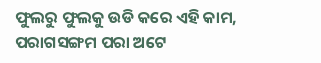ଫୁଲରୁ ଫୁଲକୁ ଉଡି କରେ ଏହି କାମ,
ପରାଗସଙ୍ଗମ ପରା ଅଟେ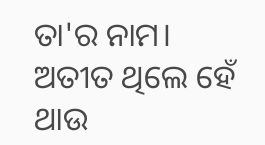ତା'ର ନାମ।
ଅତୀତ ଥିଲେ ହେଁ ଥାଉ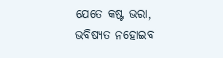ଯେତେ କଷ୍ଟ ଭରା,
ଭବିଷ୍ୟତ ନହୋଇବ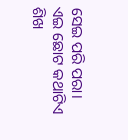ସେଇ ପରି ପରା।
ଏଇ ଛୋଟ କଥାଟିଏ ଶିଖ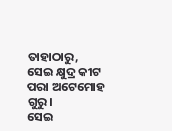ତାହାଠାରୁ,
ସେଇ କ୍ଷୁଦ୍ର କୀଟ ପରା ଅଟେମୋହ ଗୁରୁ।
ସେଇ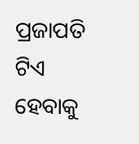ପ୍ରଜାପତି ଟିଏ ହେବାକୁ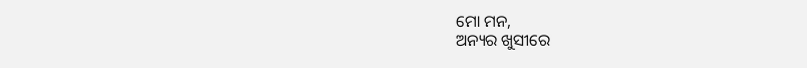ମୋ ମନ,
ଅନ୍ୟର ଖୁସୀରେ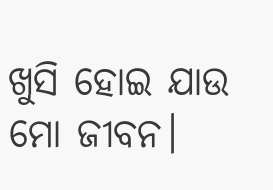ଖୁସି ହୋଇ ଯାଉ ମୋ ଜୀବନ।